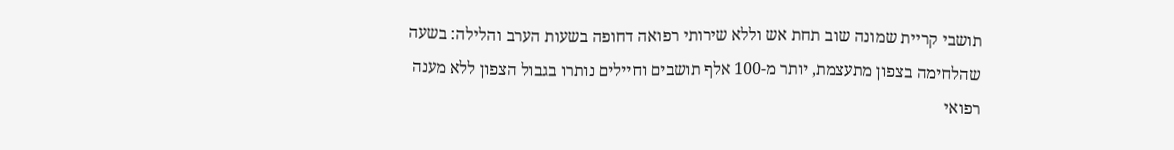תושבי קריית שמונה שוב תחת אש וללא שירותי רפואה דחופה בשעות הערב והלילה: בשעה שהלחימה בצפון מתעצמת, יותר מ-100 אלף תושבים וחיילים נותרו בגבול הצפון ללא מענה רפואי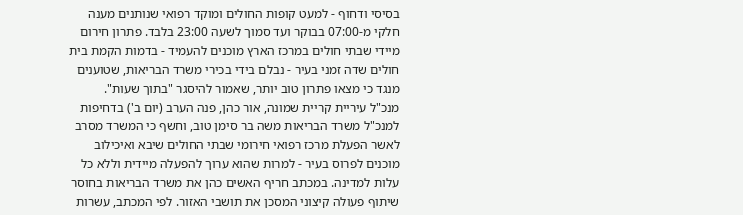בסיסי ודחוף - למעט קופות החולים ומוקד רפואי שנותנים מענה חלקי מ-07:00 בבוקר ועד סמוך לשעה 23:00 בלבד. פתרון חירום מיידי שבתי חולים במרכז הארץ מוכנים להעמיד - בדמות הקמת בית חולים שדה זמני בעיר - נבלם בידי בכירי משרד הבריאות, שטוענים מנגד כי מצאו פתרון טוב יותר, שאמור להיסגר "בתוך שעות".
מנכ"ל עיריית קריית שמונה, אור כהן, פנה הערב (יום ב') בדחיפות למנכ"ל משרד הבריאות משה בר סימן טוב, וחשף כי המשרד מסרב לאשר הפעלת מרכז רפואי חירומי שבתי החולים שיבא ואיכילוב מוכנים לפרוס בעיר - למרות שהוא ערוך להפעלה מיידית וללא כל עלות למדינה. במכתב חריף האשים כהן את משרד הבריאות בחוסר שיתוף פעולה קיצוני המסכן את תושבי האזור. לפי המכתב, עשרות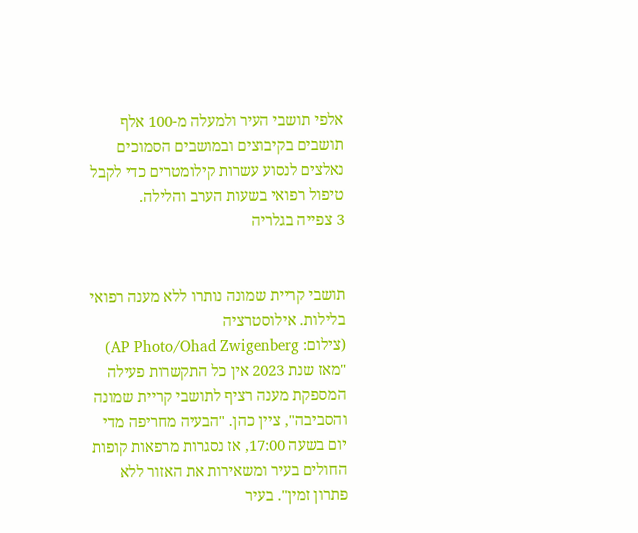אלפי תושבי העיר ולמעלה מ-100 אלף תושבים בקיבוצים ובמושבים הסמוכים נאלצים לנסוע עשרות קילומטרים כדי לקבל טיפול רפואי בשעות הערב והלילה.
3 צפייה בגלריה


תושבי קריית שמונה נותרו ללא מענה רפואי בלילות. אילוסטרציה
(צילום: AP Photo/Ohad Zwigenberg)
"מאז שנת 2023 אין כל התקשרות פעילה המספקת מענה רציף לתושבי קריית שמונה והסביבה", ציין כהן. "הבעיה מחריפה מדי יום בשעה 17:00, אז נסגרות מרפאות קופות החולים בעיר ומשאירות את האזור ללא פתרון זמין". בעיר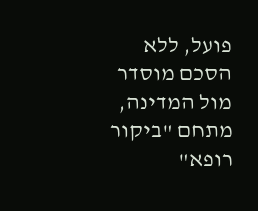פועל, ללא הסכם מוסדר מול המדינה, מתחם "ביקור רופא"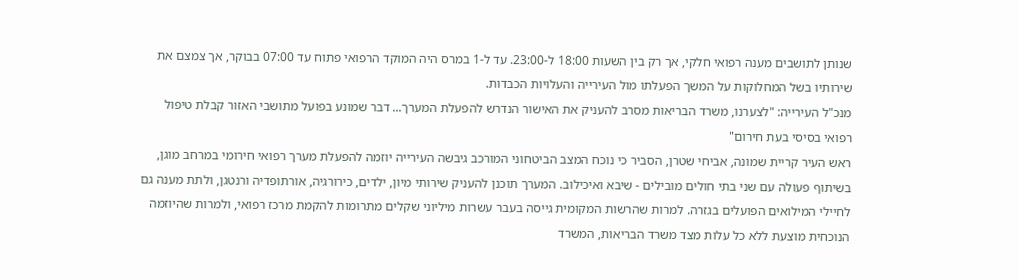שנותן לתושבים מענה רפואי חלקי, אך רק בין השעות 18:00 ל-23:00. עד ל-1 במרס היה המוקד הרפואי פתוח עד 07:00 בבוקר, אך צמצם את שירותיו בשל המחלוקות על המשך הפעלתו מול העירייה והעלויות הכבדות.
מנכ"ל העירייה: "לצערנו, משרד הבריאות מסרב להעניק את האישור הנדרש להפעלת המערך... דבר שמונע בפועל מתושבי האזור קבלת טיפול רפואי בסיסי בעת חירום"
ראש העיר קריית שמונה, אביחי שטרן, הסביר כי נוכח המצב הביטחוני המורכב גיבשה העירייה יוזמה להפעלת מערך רפואי חירומי במרחב מוגן, בשיתוף פעולה עם שני בתי חולים מובילים - שיבא ואיכילוב. המערך תוכנן להעניק שירותי מיון, ילדים, כירורגיה, אורתופדיה ורנטגן, ולתת מענה גם לחיילי המילואים הפועלים בגזרה. למרות שהרשות המקומית גייסה בעבר עשרות מיליוני שקלים מתרומות להקמת מרכז רפואי, ולמרות שהיוזמה הנוכחית מוצעת ללא כל עלות מצד משרד הבריאות, המשרד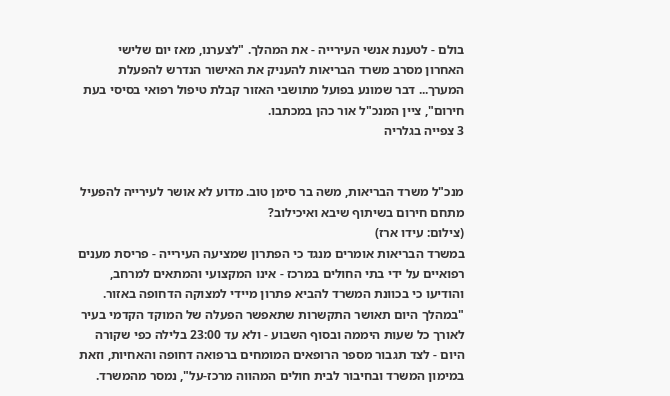בולם - לטענת אנשי העירייה - את המהלך. "לצערנו, מאז יום שלישי האחרון מסרב משרד הבריאות להעניק את האישור הנדרש להפעלת המערך... דבר שמונע בפועל מתושבי האזור קבלת טיפול רפואי בסיסי בעת חירום", ציין המנכ"ל אור כהן במכתבו.
3 צפייה בגלריה


מנכ"ל משרד הבריאות, משה בר סימן טוב. מדוע לא אושר לעירייה להפעיל מתחם חירום בשיתוף שיבא ואיכילוב?
(צילום: עידו ארז)
במשרד הבריאות אומרים מנגד כי הפתרון שמציעה העירייה - פריסת מענים רפואיים על ידי בתי החולים במרכז - אינו המקצועי והמתאים למרחב, והודיעו כי בכוונת המשרד להביא פתרון מיידי למצוקה הדחופה באזור. "במהלך היום תאושר התקשרות שתאפשר הפעלה של המוקד הקדמי בעיר לאורך כל שעות היממה ובסוף השבוע - ולא עד 23:00 בלילה כפי שקורה היום - לצד תגבור מספר הרופאים המומחים ברפואה דחופה והאחיות, וזאת במימון המשרד ובחיבור לבית חולים המהווה מרכז-על", נמסר מהמשרד.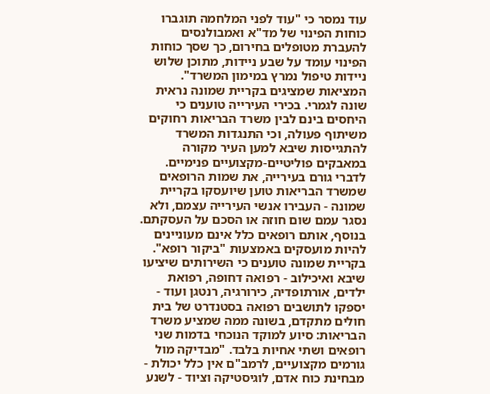עוד נמסר כי "עוד לפני המלחמה תוגברו כוחות הפינוי של מד"א ואמבולנסים להעברת מטופלים בחירום, כך שסך כוחות הפינוי עומד על שבע ניידות, מתוכן שלוש ניידות טיפול נמרץ במימון המשרד".
המציאות שמציגים בקריית שמונה נראית שונה לגמרי. בכירי העירייה טוענים כי היחסים בינם לבין משרד הבריאות רחוקים משיתוף פעולה, וכי התנגדות המשרד להתגייסות שיבא למען העיר מקורה במאבקים פוליטיים-מקצועיים פנימיים. לדברי גורם בעירייה, את שמות הרופאים שמשרד הבריאות טוען שיועסקו בקריית שמונה - העבירו אנשי העירייה עצמם, ולא נסגר עמם שום חוזה או הסכם על העסקתם. בנוסף, אותם רופאים כלל אינם מעוניינים להיות מועסקים באמצעות "ביקור רופא".
בקריית שמונה טוענים כי השירותים שיציעו שיבא ואיכילוב - רפואה דחופה, רפואת ילדים, אורתופדיה, כירורגיה, רנטגן ועוד - יספקו לתושבים רפואה בסטנדרט של בית חולים מתקדם, בשונה ממה שמציע משרד הבריאות: סיוע למוקד הנוכחי בדמות שני רופאים ושתי אחיות בלבד. "מבדיקה מול גורמים מקצועיים, לרמב"ם אין כלל יכולת - מבחינת כוח אדם, לוגיסטיקה וציוד - לשנע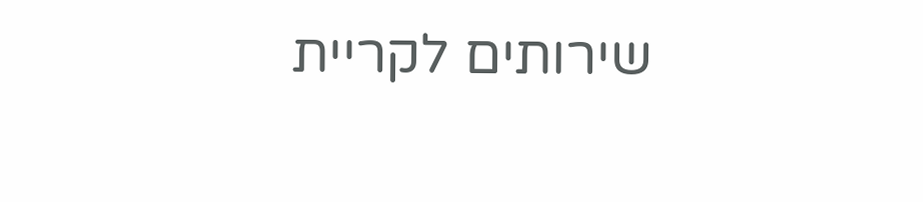שירותים לקריית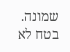שמונה. בטח לא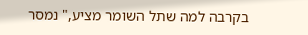בקרבה למה שתל השומר מציע," נמסר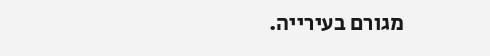מגורם בעירייה.